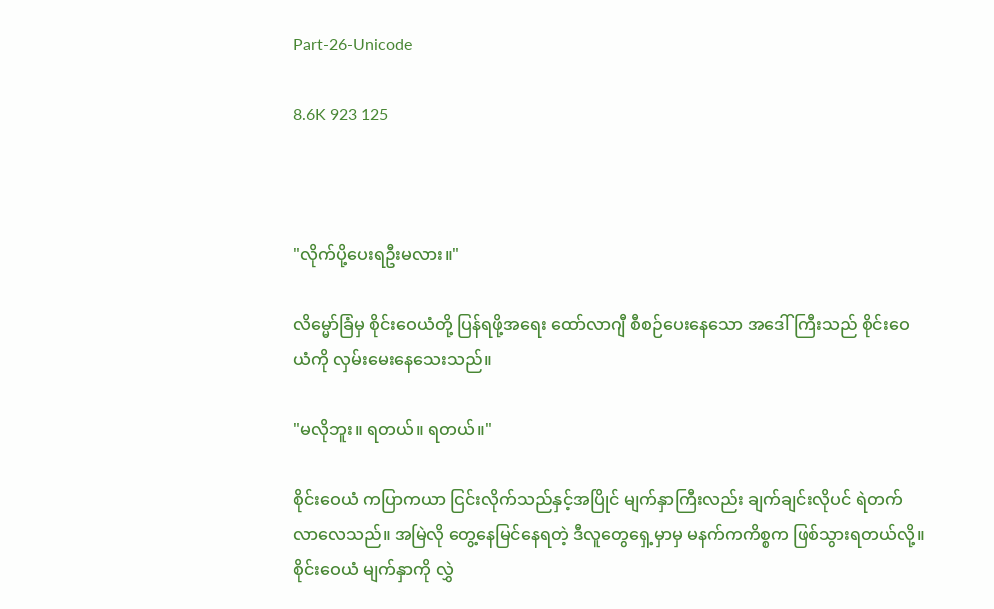Part-26-Unicode

8.6K 923 125



"လိုက်ပို့ပေးရဦးမလား။"

လိမ္မော်ခြံမှ စိုင်းဝေယံတို့ ပြန်ရဖို့အရေး ထော်လာဂျီ စီစဉ်ပေးနေသော အဒေါ်ကြီးသည် စိုင်းဝေယံကို လှမ်းမေးနေသေးသည်။

"မလိုဘူး။ ရတယ်။ ရတယ်။"

စိုင်းဝေယံ ကပြာကယာ ငြင်းလိုက်သည်နှင့်အပြိုင် မျက်နှာကြီးလည်း ချက်ချင်းလိုပင် ရဲတက်လာလေသည်။ အမြဲလို တွေ့နေမြင်နေရတဲ့ ဒီလူတွေရှေ့မှာမှ မနက်ကကိစ္စက ဖြစ်သွားရတယ်လို့။ စိုင်းဝေယံ မျက်နှာကို လွှဲ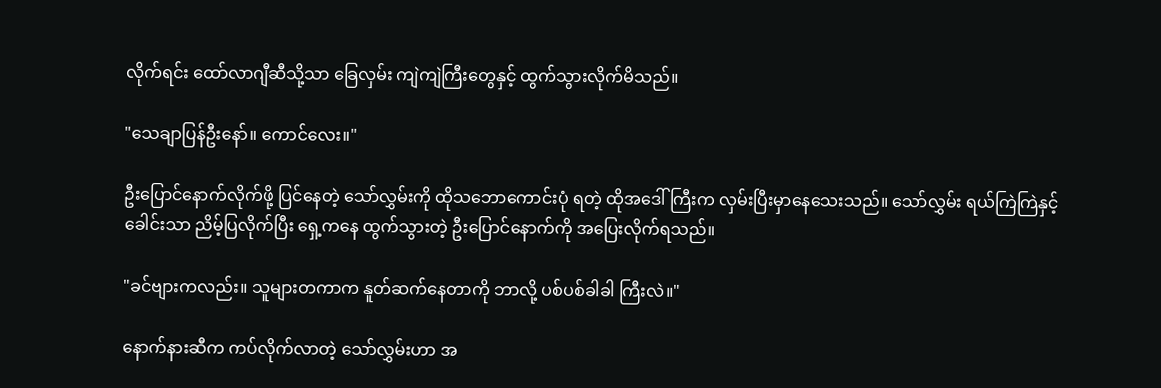လိုက်ရင်း ထော်လာဂျီဆီသို့သာ ခြေလှမ်း ကျဲကျဲကြီးတွေနှင့် ထွက်သွားလိုက်မိသည်။

"သေချာပြန်ဦးနော်။ ကောင်လေး။"

ဦးပြောင်နောက်လိုက်ဖို့ ပြင်နေတဲ့ သော်လွှမ်းကို ထိုသဘောကောင်းပုံ ရတဲ့ ထိုအဒေါ်ကြီးက လှမ်းပြီးမှာနေသေးသည်။ သော်လွှမ်း ရယ်ကြဲကြဲနှင့် ခေါင်းသာ ညိမ့်ပြလိုက်ပြီး ရှေ့ကနေ ထွက်သွားတဲ့ ဦးပြောင်နောက်ကို အပြေးလိုက်ရသည်။

"ခင်ဗျားကလည်း။ သူများတကာက နူတ်ဆက်နေတာကို ဘာလို့ ပစ်ပစ်ခါခါ ကြီးလဲ။"

နောက်နားဆီက ကပ်လိုက်လာတဲ့ သော်လွှမ်းဟာ အ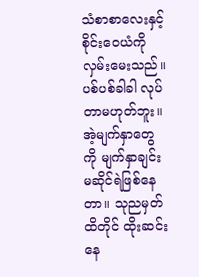သံစာစာလေးနှင့် စိုင်းဝေယံကို လှမ်းမေးသည်။ ပစ်ပစ်ခါခါ လုပ်တာမဟုတ်ဘူး။ အဲ့မျက်နှာတွေကို မျက်နှာချင်းမဆိုင်ရဲဖြစ်နေတာ။ သုညမှတ်ထိတိုင် ထိုးဆင်းနေ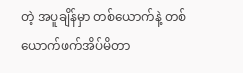တဲ့ အပူချိန်မှာ တစ်ယောက်နဲ့ တစ်ယောက်ဖက်အိပ်မိတာ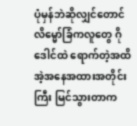ပုံမှန်ဘဲဆိုလျှင်တောင် လိမ္မော်ခြံကလူတွေ ဂိုဒေါင်ထဲ ရောက်တဲ့အထိ အဲ့အနေအထားအတိုင်းကြီး မြင်သွားတာက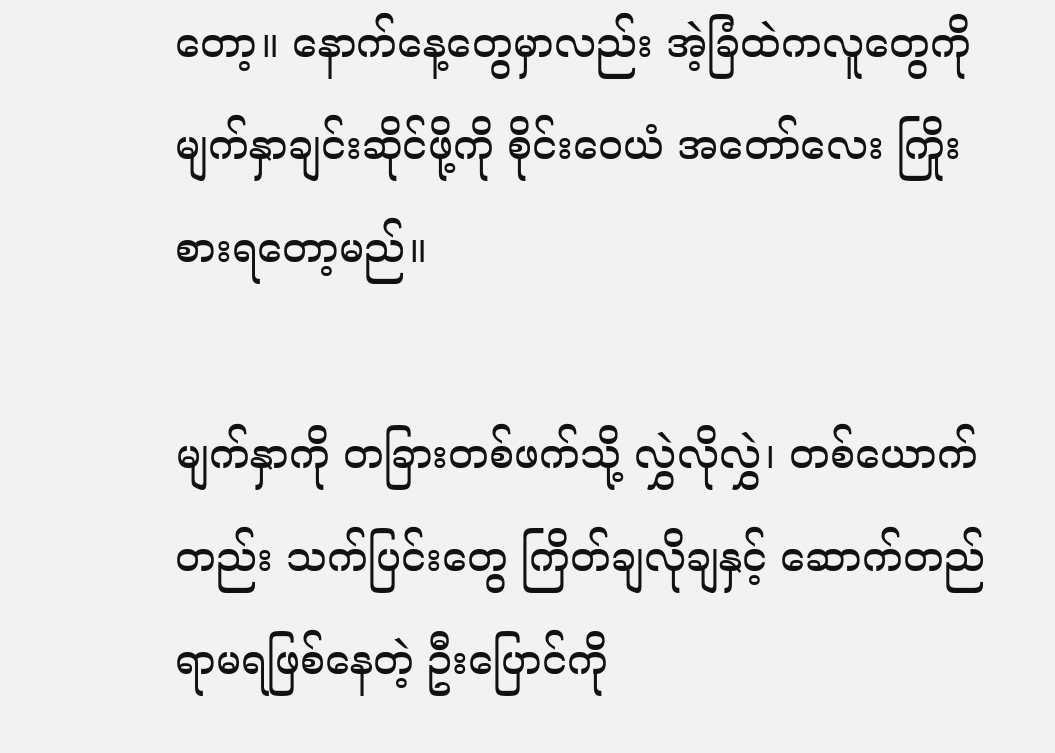တော့။ နောက်နေ့တွေမှာလည်း အဲ့ခြံထဲကလူတွေကို မျက်နှာချင်းဆိုင်ဖို့ကို စိုင်းဝေယံ အတော်လေး ကြိုးစားရတော့မည်။

မျက်နှာကို တခြားတစ်ဖက်သို့ လွှဲလိုလွှဲ၊ တစ်ယောက်တည်း သက်ပြင်းတွေ ကြိတ်ချလိုချနှင့် ဆောက်တည်ရာမရဖြစ်နေတဲ့ ဦးပြောင်ကို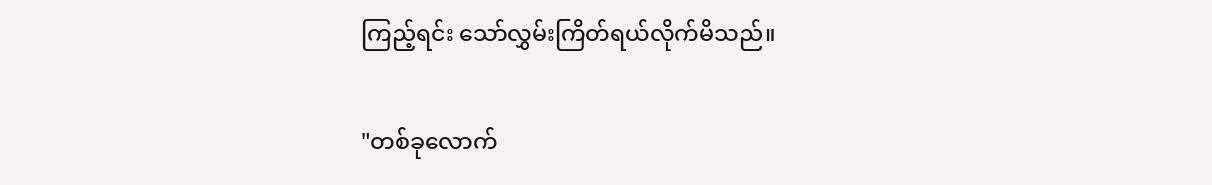ကြည့်ရင်း သော်လွှမ်းကြိတ်ရယ်လိုက်မိသည်။

"တစ်ခုလောက်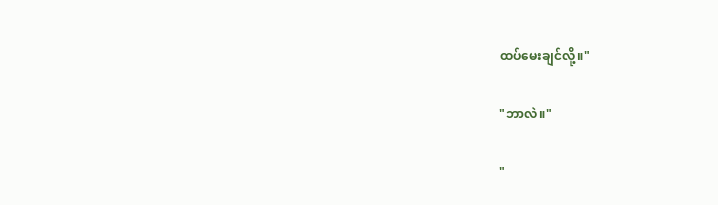ထပ်မေးချင်လို့။"

"ဘာလဲ။"

"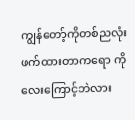ကျွန်တော့်ကိုတစ်ညလုံးဖက်ထားတာကရော ကိုလေးကြောင့်ဘဲလား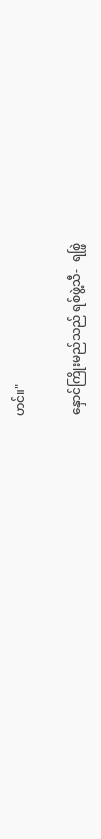ဟင်။"

နှောင်ကြိုးမည်သည် ရစ်ဖွဲ့သီ-  ရစ္ဖြဲ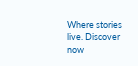Where stories live. Discover now